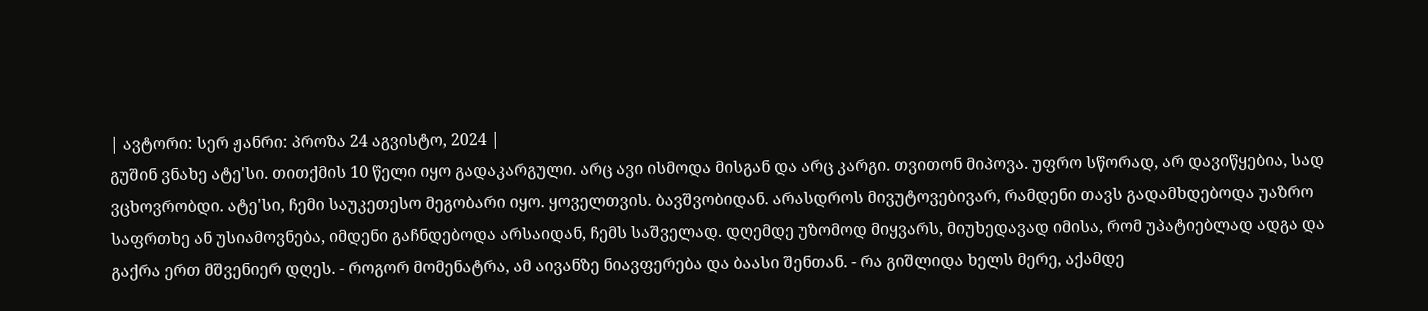| ავტორი: სერ ჟანრი: პროზა 24 აგვისტო, 2024 |
გუშინ ვნახე ატე'სი. თითქმის 10 წელი იყო გადაკარგული. არც ავი ისმოდა მისგან და არც კარგი. თვითონ მიპოვა. უფრო სწორად, არ დავიწყებია, სად ვცხოვრობდი. ატე'სი, ჩემი საუკეთესო მეგობარი იყო. ყოველთვის. ბავშვობიდან. არასდროს მივუტოვებივარ, რამდენი თავს გადამხდებოდა უაზრო საფრთხე ან უსიამოვნება, იმდენი გაჩნდებოდა არსაიდან, ჩემს საშველად. დღემდე უზომოდ მიყვარს, მიუხედავად იმისა, რომ უპატიებლად ადგა და გაქრა ერთ მშვენიერ დღეს. - როგორ მომენატრა, ამ აივანზე ნიავფერება და ბაასი შენთან. - რა გიშლიდა ხელს მერე, აქამდე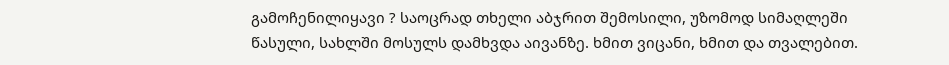გამოჩენილიყავი ? საოცრად თხელი აბჯრით შემოსილი, უზომოდ სიმაღლეში წასული, სახლში მოსულს დამხვდა აივანზე. ხმით ვიცანი, ხმით და თვალებით.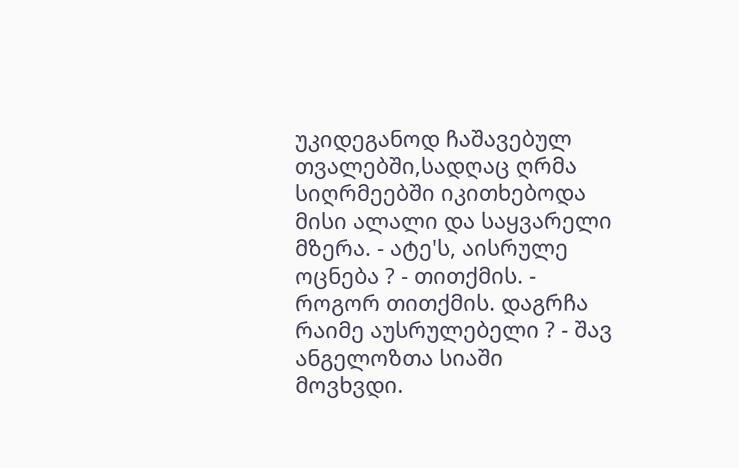უკიდეგანოდ ჩაშავებულ თვალებში,სადღაც ღრმა სიღრმეებში იკითხებოდა მისი ალალი და საყვარელი მზერა. - ატე'ს, აისრულე ოცნება ? - თითქმის. - როგორ თითქმის. დაგრჩა რაიმე აუსრულებელი ? - შავ ანგელოზთა სიაში მოვხვდი.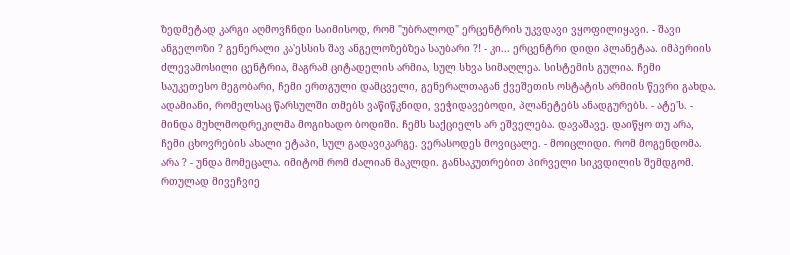ზედმეტად კარგი აღმოვჩნდი საიმისოდ, რომ "უბრალოდ" ერცენტრის უკვდავი ვყოფილიყავი. - შავი ანგელოზი ? გენერალი კა'ესსის შავ ანგელოზებზეა საუბარი ?! - კი... ერცენტრი დიდი პლანეტაა. იმპერიის ძლევამოსილი ცენტრია, მაგრამ ციტადელის არმია, სულ სხვა სიმაღლეა. სისტემის გულია. ჩემი საუკეთესო მეგობარი, ჩემი ერთგული დამცველი, გენერალთაგან ქვეშეთის ოსტატის არმიის წევრი გახდა. ადამიანი, რომელსაც წარსულში თმებს ვაწიწკნიდი, ვეჭიდავებოდი, პლანეტებს ანადგურებს. - ატე'ს. - მინდა მუხლმოდრეკილმა მოგიხადო ბოდიში. ჩემს საქციელს არ ეშველება. დავაშავე. დაიწყო თუ არა, ჩემი ცხოვრების ახალი ეტაპი, სულ გადავიკარგე. ვერასოდეს მოვიცალე. - მოიცლიდი. რომ მოგენდომა. არა ? - უნდა მომეცალა. იმიტომ რომ ძალიან მაკლდი. განსაკუთრებით პირველი სიკვდილის შემდგომ. რთულად მივეჩვიე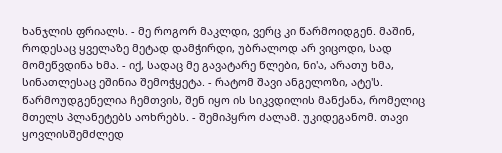ხანჯლის ფრიალს. - მე როგორ მაკლდი, ვერც კი წარმოიდგენ. მაშინ, როდესაც ყველაზე მეტად დამჭირდი, უბრალოდ არ ვიცოდი, სად მომეწვდინა ხმა. - იქ, სადაც მე გავატარე წლები, ნი'ა, არათუ ხმა, სინათლესაც ეშინია შემოჭყეტა. - რატომ შავი ანგელოზი, ატე'ს. წარმოუდგენელია ჩემთვის, შენ იყო ის სიკვდილის მანქანა, რომელიც მთელს პლანეტებს აოხრებს. - შემიპყრო ძალამ. უკიდეგანომ. თავი ყოვლისშემძლედ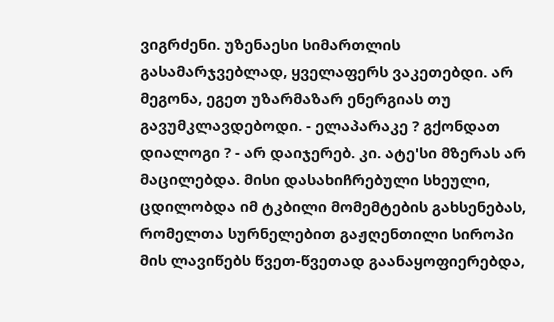ვიგრძენი. უზენაესი სიმართლის გასამარჯვებლად, ყველაფერს ვაკეთებდი. არ მეგონა, ეგეთ უზარმაზარ ენერგიას თუ გავუმკლავდებოდი. - ელაპარაკე ? გქონდათ დიალოგი ? - არ დაიჯერებ. კი. ატე'სი მზერას არ მაცილებდა. მისი დასახიჩრებული სხეული, ცდილობდა იმ ტკბილი მომემტების გახსენებას, რომელთა სურნელებით გაჟღენთილი სიროპი მის ლავიწებს წვეთ-წვეთად გაანაყოფიერებდა,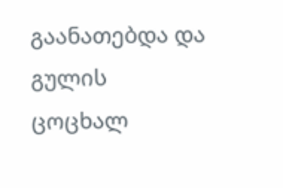გაანათებდა და გულის ცოცხალ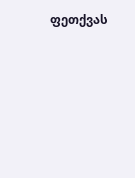ფეთქვას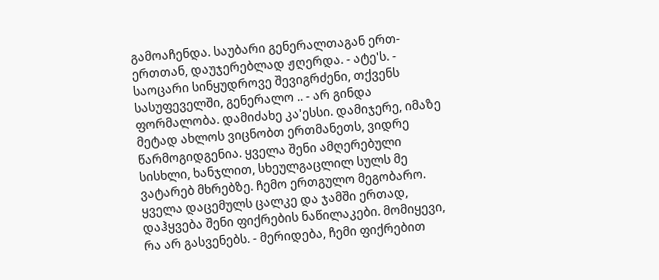გამოაჩენდა. საუბარი გენერალთაგან ერთ-ერთთან, დაუჯერებლად ჟღერდა. - ატე'ს. - საოცარი სინყუდროვე შევიგრძენი, თქვენს სასუფეველში, გენერალო .. - არ გინდა ფორმალობა. დამიძახე კა'ესსი. დამიჯერე, იმაზე მეტად ახლოს ვიცნობთ ერთმანეთს, ვიდრე წარმოგიდგენია. ყველა შენი ამღერებული სისხლი, ხანჯლით, სხეულგაცლილ სულს მე ვატარებ მხრებზე. ჩემო ერთგულო მეგობარო. ყველა დაცემულს ცალკე და ჯამში ერთად, დაჰყვება შენი ფიქრების ნაწილაკები. მომიყევი, რა არ გასვენებს. - მერიდება, ჩემი ფიქრებით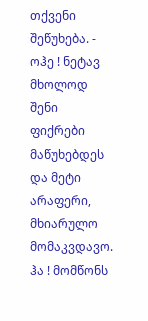თქვენი შეწუხება. - ოჰე ! ნეტავ მხოლოდ შენი ფიქრები მაწუხებდეს და მეტი არაფერი, მხიარულო მომაკვდავო. ჰა ! მომწონს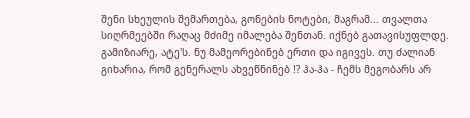შენი სხეულის შემართება, გონების ნოტები, მაგრამ... თვალთა სიღრმეებში რაღაც მძიმე იმალება შენთან. იქნებ გათავისუფლდე. გამიზიარე, ატე'ს. ნუ მამეორებინებ ერთი და იგივეს. თუ ძალიან გიხარია, რომ გენერალს ახვეწნინებ !? ჰა-ჰა - ჩემს მეგობარს არ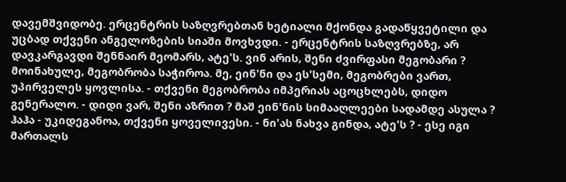დავემშვიდობე. ერცენტრის საზღვრებთან ხეტიალი მქონდა გადაწყვეტილი და უცბად თქვენი ანგელოზების სიაში მოვხვდი. - ერცენტრის საზღვრებზე, არ დავკარგავდი შენნაირ მეომარს, ატე'ს. ვინ არის, შენი ძვირფასი მეგობარი ? მოინახულე, მეგობრობა საჭიროა. მე, ეინ'ნი და ეს'სემი, მეგობრები ვართ, უპირველეს ყოვლისა. - თქვენი მეგობრობა იმპერიას აცოცხლებს, დიდო გენერალო. - დიდი ვარ, შენი აზრით ? მაშ ეინ'ნის სიმააღლეები სადამდე ასულა ? ჰაჰა - უკიდეგანოა, თქვენი ყოველივესი. - ნი'ას ნახვა გინდა, ატე'ს ? - ესე იგი მართალს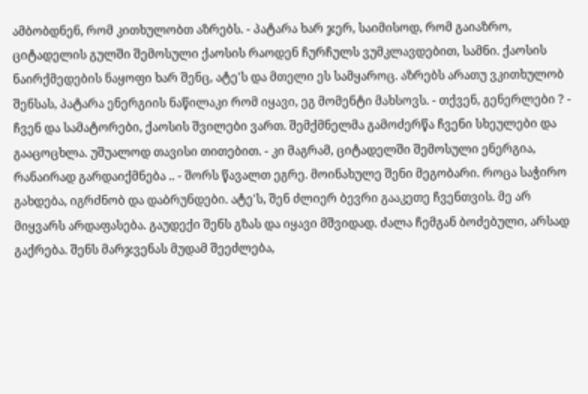ამბობდნენ, რომ კითხულობთ აზრებს. - პატარა ხარ ჯერ, საიმისოდ, რომ გაიაზრო, ციტადელის გულში შემოსული ქაოსის რაოდენ ჩურჩულს ვუმკლავდებით, სამნი. ქაოსის ნაირქმედების ნაყოფი ხარ შენც, ატე'ს და მთელი ეს სამყაროც. აზრებს არათუ ვკითხულობ შენსას, პატარა ენერგიის ნაწილაკი რომ იყავი, ეგ მომენტი მახსოვს. - თქვენ, გენერლები ? - ჩვენ და სამატორები, ქაოსის შვილები ვართ. შემქმნელმა გამოძერწა ჩვენი სხეულები და გააცოცხლა. უშუალოდ თავისი თითებით. - კი მაგრამ, ციტადელში შემოსული ენერგია, რანაირად გარდაიქმნება .. - შორს წავალთ ეგრე. მოინახულე შენი მეგობარი. როცა საჭირო გახდება, იგრძნობ და დაბრუნდები. ატე'ს, შენ ძლიერ ბევრი გააკეთე ჩვენთვის. მე არ მიყვარს არდაფასება. გაუდექი შენს გზას და იყავი მშვიდად. ძალა ჩემგან ბოძებული, არსად გაქრება. შენს მარჯვენას მუდამ შეეძლება,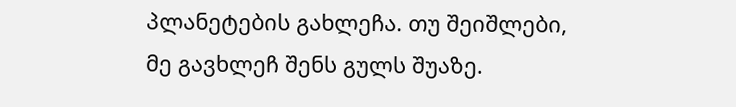პლანეტების გახლეჩა. თუ შეიშლები, მე გავხლეჩ შენს გულს შუაზე.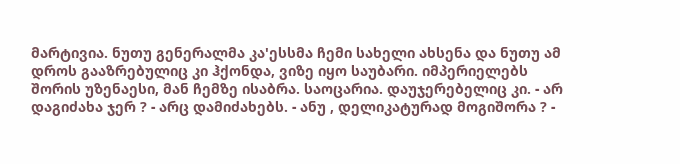მარტივია. ნუთუ გენერალმა კა'ესსმა ჩემი სახელი ახსენა და ნუთუ ამ დროს გააზრებულიც კი ჰქონდა, ვიზე იყო საუბარი. იმპერიელებს შორის უზენაესი, მან ჩემზე ისაბრა. საოცარია. დაუჯერებელიც კი. - არ დაგიძახა ჯერ ? - არც დამიძახებს. - ანუ , დელიკატურად მოგიშორა ? -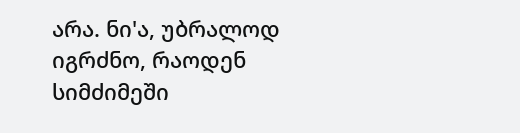არა. ნი'ა, უბრალოდ იგრძნო, რაოდენ სიმძიმეში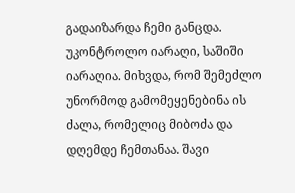გადაიზარდა ჩემი განცდა. უკონტროლო იარაღი, საშიში იარაღია. მიხვდა, რომ შემეძლო უნორმოდ გამომეყენებინა ის ძალა, რომელიც მიბოძა და დღემდე ჩემთანაა. შავი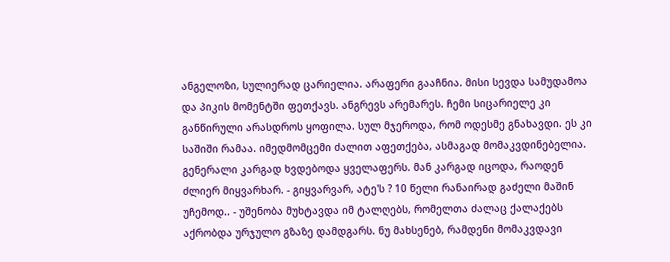ანგელოზი, სულიერად ცარიელია. არაფერი გააჩნია. მისი სევდა სამუდამოა და პიკის მომენტში ფეთქავს. ანგრევს არემარეს. ჩემი სიცარიელე კი განწირული არასდროს ყოფილა. სულ მჯეროდა, რომ ოდესმე გნახავდი. ეს კი საშიში რამაა. იმედმომცემი ძალით აფეთქება, ასმაგად მომაკვდინებელია. გენერალი კარგად ხვდებოდა ყველაფერს. მან კარგად იცოდა, რაოდენ ძლიერ მიყვარხარ. - გიყვარვარ, ატე'ს ? 10 წელი რანაირად გაძელი მაშინ უჩემოდ.. - უშენობა მუხტავდა იმ ტალღებს, რომელთა ძალაც ქალაქებს აქრობდა ურჯულო გზაზე დამდგარს. ნუ მახსენებ, რამდენი მომაკვდავი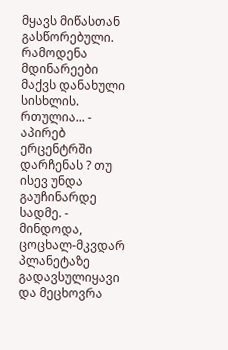მყავს მიწასთან გასწორებული. რამოდენა მდინარეები მაქვს დანახული სისხლის. რთულია... - აპირებ ერცენტრში დარჩენას ? თუ ისევ უნდა გაუჩინარდე სადმე. - მინდოდა, ცოცხალ-მკვდარ პლანეტაზე გადავსულიყავი და მეცხოვრა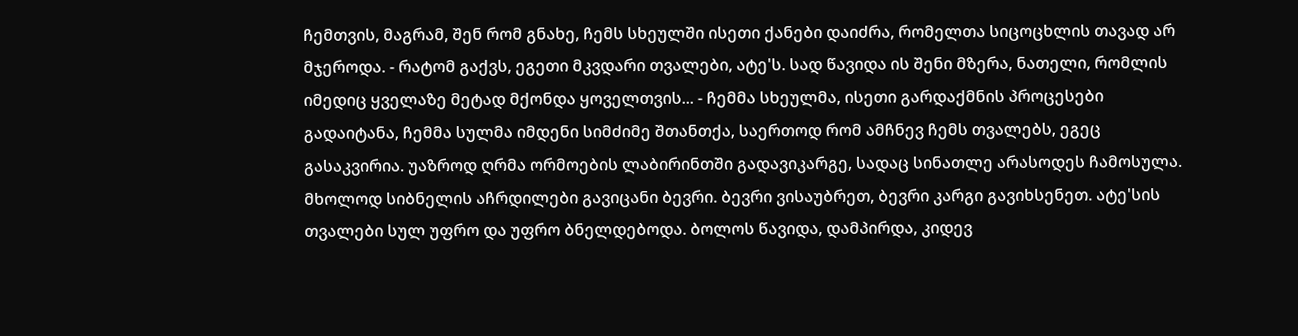ჩემთვის, მაგრამ, შენ რომ გნახე, ჩემს სხეულში ისეთი ქანები დაიძრა, რომელთა სიცოცხლის თავად არ მჯეროდა. - რატომ გაქვს, ეგეთი მკვდარი თვალები, ატე'ს. სად წავიდა ის შენი მზერა, ნათელი, რომლის იმედიც ყველაზე მეტად მქონდა ყოველთვის... - ჩემმა სხეულმა, ისეთი გარდაქმნის პროცესები გადაიტანა, ჩემმა სულმა იმდენი სიმძიმე შთანთქა, საერთოდ რომ ამჩნევ ჩემს თვალებს, ეგეც გასაკვირია. უაზროდ ღრმა ორმოების ლაბირინთში გადავიკარგე, სადაც სინათლე არასოდეს ჩამოსულა. მხოლოდ სიბნელის აჩრდილები გავიცანი ბევრი. ბევრი ვისაუბრეთ, ბევრი კარგი გავიხსენეთ. ატე'სის თვალები სულ უფრო და უფრო ბნელდებოდა. ბოლოს წავიდა, დამპირდა, კიდევ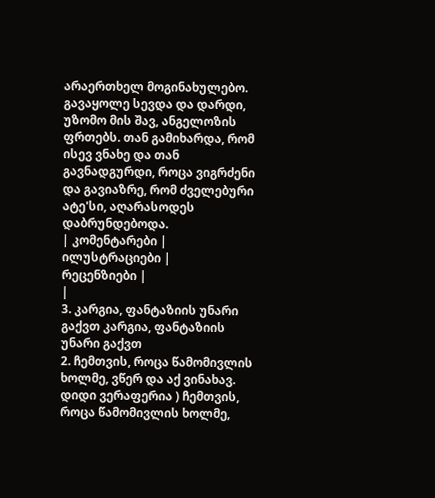არაერთხელ მოგინახულებო. გავაყოლე სევდა და დარდი, უზომო მის შავ, ანგელოზის ფრთებს. თან გამიხარდა, რომ ისევ ვნახე და თან გავნადგურდი, როცა ვიგრძენი და გავიაზრე, რომ ძველებური ატე'სი, აღარასოდეს დაბრუნდებოდა.
| კომენტარები |
ილუსტრაციები |
რეცენზიები |
|
3. კარგია, ფანტაზიის უნარი გაქვთ კარგია, ფანტაზიის უნარი გაქვთ
2. ჩემთვის, როცა წამომივლის ხოლმე, ვწერ და აქ ვინახავ. დიდი ვერაფერია ) ჩემთვის, როცა წამომივლის ხოლმე,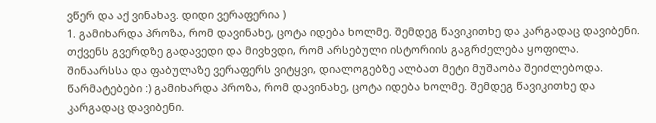ვწერ და აქ ვინახავ. დიდი ვერაფერია )
1. გამიხარდა პროზა, რომ დავინახე, ცოტა იდება ხოლმე. შემდეგ წავიკითხე და კარგადაც დავიბენი. თქვენს გვერდზე გადავედი და მივხვდი, რომ არსებული ისტორიის გაგრძელება ყოფილა. შინაარსსა და ფაბულაზე ვერაფერს ვიტყვი, დიალოგებზე ალბათ მეტი მუშაობა შეიძლებოდა. წარმატებები :) გამიხარდა პროზა, რომ დავინახე, ცოტა იდება ხოლმე. შემდეგ წავიკითხე და კარგადაც დავიბენი.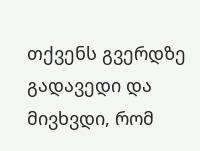თქვენს გვერდზე გადავედი და მივხვდი, რომ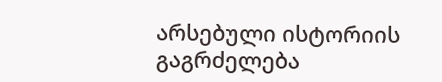არსებული ისტორიის გაგრძელება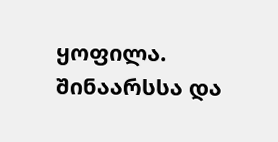ყოფილა. შინაარსსა და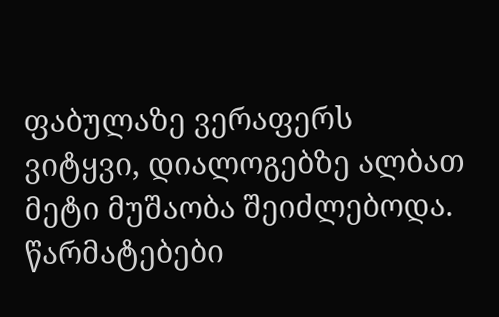ფაბულაზე ვერაფერს ვიტყვი, დიალოგებზე ალბათ მეტი მუშაობა შეიძლებოდა. წარმატებები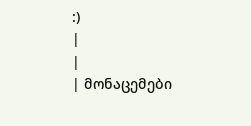:)
|
|
| მონაცემები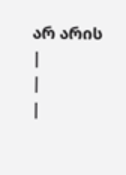არ არის |
|
|